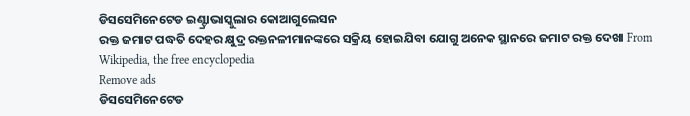ଡିସସେମିନେଟେଡ ଇଣ୍ଟ୍ରାଭାସ୍କୁଲାର କୋଆଗୁଲେସନ
ରକ୍ତ ଜମାଟ ପଦ୍ଧତି ଦେହର କ୍ଷୁଦ୍ର ରକ୍ତନଳୀମାନଙ୍କରେ ସକ୍ରିୟ ହୋଇଯିବା ଯୋଗୁ ଅନେକ ସ୍ଥାନରେ ଜମାଟ ରକ୍ତ ଦେଖା From Wikipedia, the free encyclopedia
Remove ads
ଡିସସେମିନେଟେଡ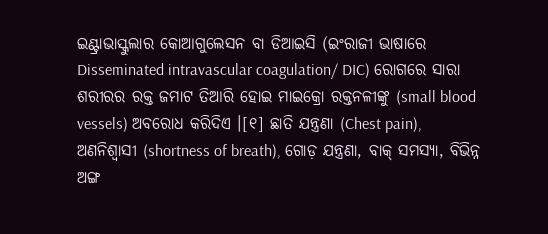ଇଣ୍ଟ୍ରାଭାସ୍କୁଲାର କୋଆଗୁଲେସନ ବା ଡିଆଇସି (ଇଂରାଜୀ ଭାଷାରେ Disseminated intravascular coagulation/ DIC) ରୋଗରେ ସାରା ଶରୀରର ରକ୍ତ ଜମାଟ ତିଆରି ହୋଇ ମାଇକ୍ରୋ ରକ୍ତନଳୀଙ୍କୁ (small blood vessels) ଅବରୋଧ କରିଦିଏ ।[୧] ଛାତି ଯନ୍ତ୍ରଣା (Chest pain), ଅଣନିଶ୍ୱାସୀ (shortness of breath), ଗୋଡ଼ ଯନ୍ତ୍ରଣା, ବାକ୍ ସମସ୍ୟା, ବିଭିନ୍ନ ଅଙ୍ଗ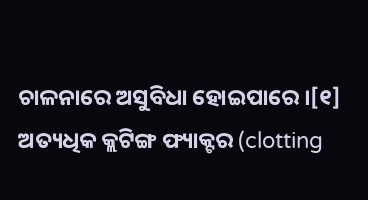ଚାଳନାରେ ଅସୁବିଧା ହୋଇପାରେ ।[୧] ଅତ୍ୟଧିକ କ୍ଲଟିଙ୍ଗ ଫ୍ୟାକ୍ଟର (clotting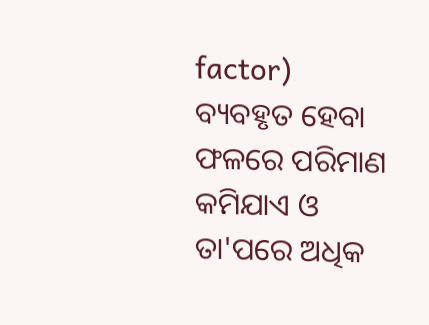factor) ବ୍ୟବହୃତ ହେବା ଫଳରେ ପରିମାଣ କମିଯାଏ ଓ ତା'ପରେ ଅଧିକ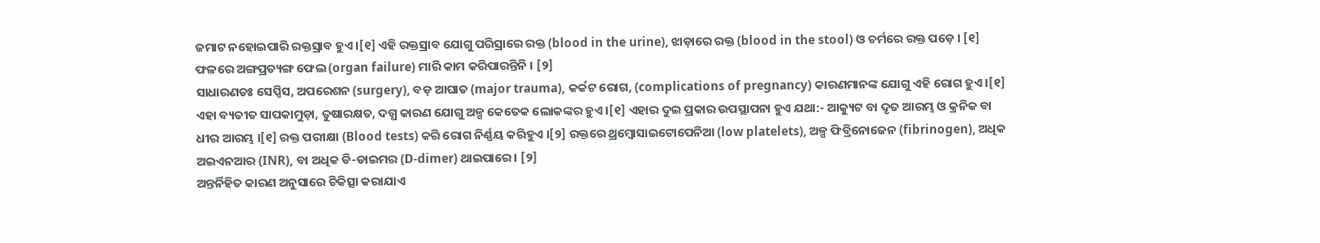ଜମାଟ ନହୋଇପାରି ରକ୍ତସ୍ରାବ ହୁଏ ।[୧] ଏହି ରକ୍ତସ୍ରାବ ଯୋଗୁ ପରିସ୍ରାରେ ରକ୍ତ (blood in the urine), ଝାଡ଼ାରେ ରକ୍ତ (blood in the stool) ଓ ଚର୍ମରେ ରକ୍ତ ପଡ଼େ । [୧] ଫଳରେ ଅଙ୍ଗପ୍ରତ୍ୟଙ୍ଗ ଫେଲ (organ failure) ମାରି କାମ କରିପାରନ୍ତିନି । [୨]
ସାଧାରଣତଃ ସେପ୍ସିସ, ଅପରେଶନ (surgery), ବଡ଼ ଆଘାତ (major trauma), କର୍କଟ ରୋଗ, (complications of pregnancy) କାରଣମାନଙ୍କ ଯୋଗୁ ଏହି ରୋଗ ହୁଏ ।[୧] ଏହା ବ୍ୟତୀତ ସାପକାମୁଡ଼ା, ତୁଷାରକ୍ଷତ, ଦଗ୍ଧ କାରଣ ଯୋଗୁ ଅଳ୍ପ କେତେକ ଲୋକଙ୍କର ହୁଏ ।[୧] ଏହାର ଦୁଇ ପ୍ରକାର ଉପସ୍ଥାପନା ହୁଏ ଯଥା:- ଆକ୍ୟୁଟ ବା ଦୃତ ଆରମ୍ଭ ଓ କ୍ରନିକ ବା ଧୀର ଆରମ୍ଭ ।[୧] ରକ୍ତ ପରୀକ୍ଷା (Blood tests) କରି ରୋଗ ନିର୍ଣ୍ଣୟ କରିହୁଏ ।[୨] ରକ୍ତରେ ଥ୍ରମ୍ବୋସାଇଟୋପେନିଆ (low platelets), ଅଳ୍ପ ଫିବ୍ରିନୋଜେନ (fibrinogen), ଅଧିକ ଅଇଏନଆର (INR), ବା ଅଧିକ ଡି-ଡାଇମର (D-dimer) ଥାଇପାରେ । [୨]
ଅନ୍ତର୍ନିହିତ କାରଣ ଅନୁସାରେ ଚିକିତ୍ସା କରାଯାଏ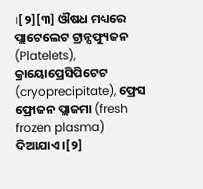।[୨][୩] ଔଷଧ ମଧ୍ୟରେ ପ୍ଲାଟେଲେଟ ଟ୍ରାନ୍ସଫ୍ୟୁଜନ (Platelets), କ୍ରାୟୋପ୍ରେସିପିଟେଟ (cryoprecipitate), ଫ୍ରେସ ଫ୍ରୋଜନ ପ୍ଲାଜମା (fresh frozen plasma) ଦିଆଯାଏ ।[୨]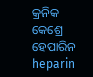କ୍ରନିକ କେଶ୍ରେ ହେପାରିନ heparin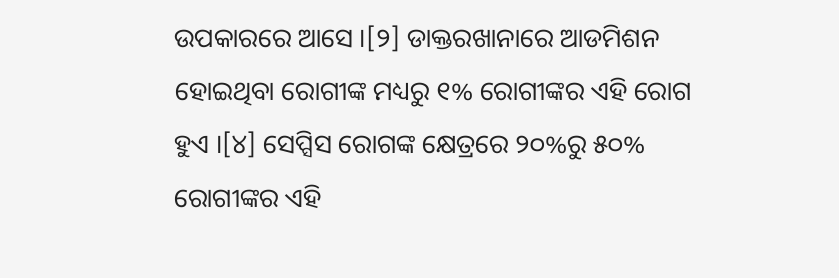ଉପକାରରେ ଆସେ ।[୨] ଡାକ୍ତରଖାନାରେ ଆଡମିଶନ ହୋଇଥିବା ରୋଗୀଙ୍କ ମଧ୍ୟରୁ ୧% ରୋଗୀଙ୍କର ଏହି ରୋଗ ହୁଏ ।[୪] ସେପ୍ସିସ ରୋଗଙ୍କ କ୍ଷେତ୍ରରେ ୨୦%ରୁ ୫୦% ରୋଗୀଙ୍କର ଏହି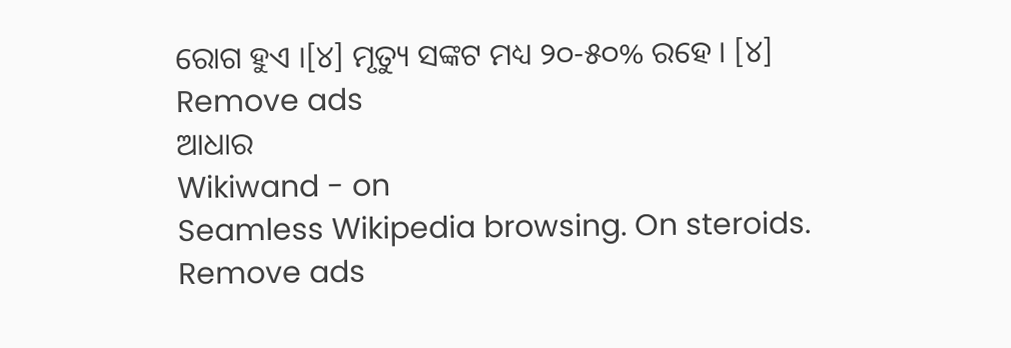ରୋଗ ହୁଏ ।[୪] ମୃତ୍ୟୁ ସଙ୍କଟ ମଧ୍ୟ ୨୦-୫୦% ରହେ । [୪]
Remove ads
ଆଧାର
Wikiwand - on
Seamless Wikipedia browsing. On steroids.
Remove ads